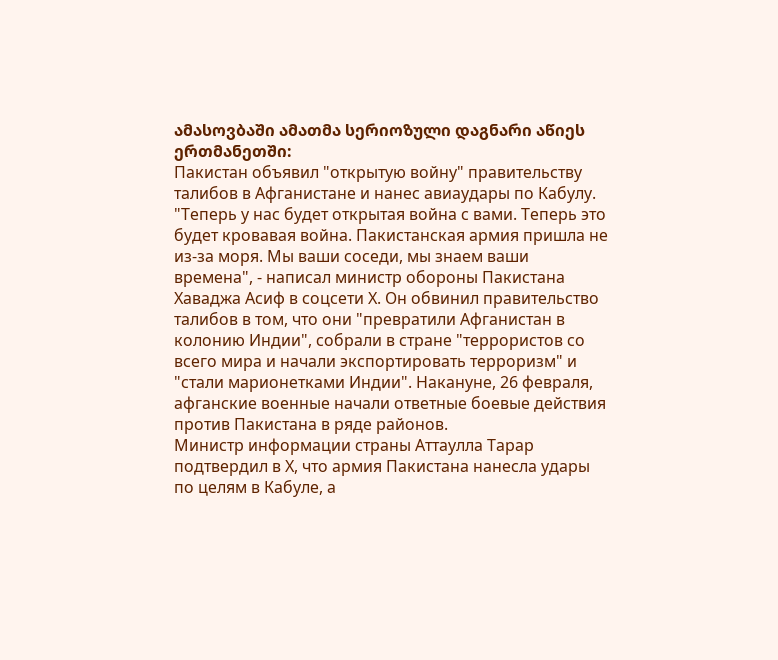ამასოვბაში ამათმა სერიოზული დაგნარი აწიეს ერთმანეთში:
Пакистан объявил "открытую войну" правительству талибов в Афганистане и нанес авиаудары по Кабулу. "Теперь у нас будет открытая война с вами. Теперь это будет кровавая война. Пакистанская армия пришла не из-за моря. Мы ваши соседи, мы знаем ваши времена", - написал министр обороны Пакистана Хаваджа Асиф в соцсети Х. Он обвинил правительство талибов в том, что они "превратили Афганистан в колонию Индии", собрали в стране "террористов со всего мира и начали экспортировать терроризм" и "стали марионетками Индии". Накануне, 26 февраля, афганские военные начали ответные боевые действия против Пакистана в ряде районов.
Министр информации страны Аттаулла Тарар подтвердил в Х, что армия Пакистана нанесла удары по целям в Кабуле, а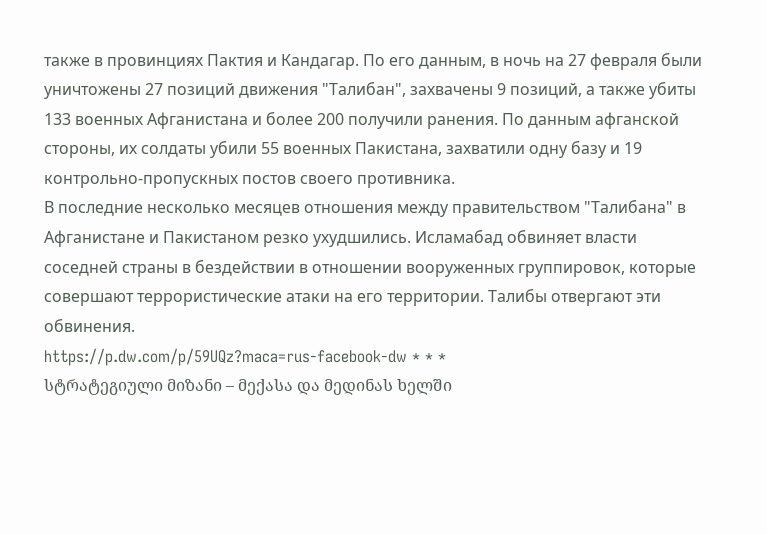также в провинциях Пактия и Кандагар. По его данным, в ночь на 27 февраля были уничтожены 27 позиций движения "Талибан", захвачены 9 позиций, а также убиты 133 военных Афганистана и более 200 получили ранения. По данным афганской стороны, их солдаты убили 55 военных Пакистана, захватили одну базу и 19 контрольно-пропускных постов своего противника.
В последние несколько месяцев отношения между правительством "Талибана" в Афганистане и Пакистаном резко ухудшились. Исламабад обвиняет власти соседней страны в бездействии в отношении вооруженных группировок, которые совершают террористические атаки на его территории. Талибы отвергают эти обвинения.
https://p.dw.com/p/59UQz?maca=rus-facebook-dw * * *
სტრატეგიული მიზანი – მექასა და მედინას ხელში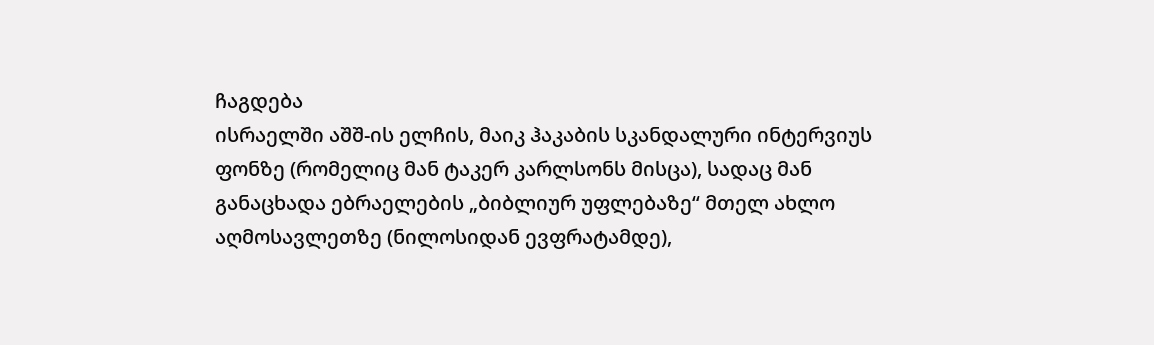ჩაგდება
ისრაელში აშშ-ის ელჩის, მაიკ ჰაკაბის სკანდალური ინტერვიუს ფონზე (რომელიც მან ტაკერ კარლსონს მისცა), სადაც მან განაცხადა ებრაელების „ბიბლიურ უფლებაზე“ მთელ ახლო აღმოსავლეთზე (ნილოსიდან ევფრატამდე),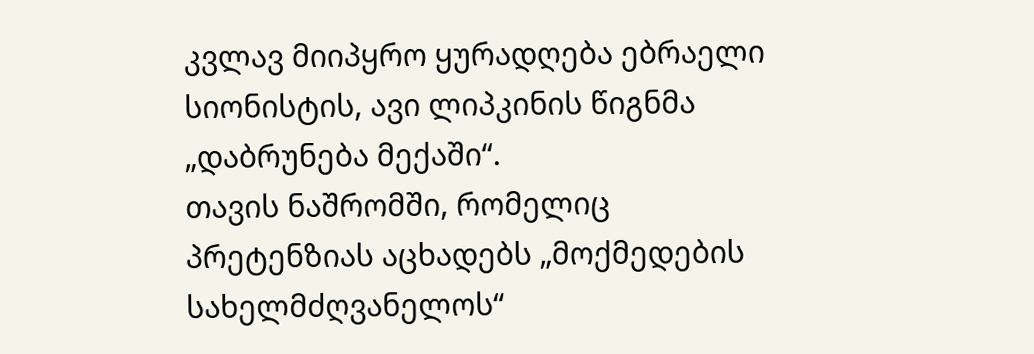კვლავ მიიპყრო ყურადღება ებრაელი სიონისტის, ავი ლიპკინის წიგნმა „დაბრუნება მექაში“.
თავის ნაშრომში, რომელიც პრეტენზიას აცხადებს „მოქმედების სახელმძღვანელოს“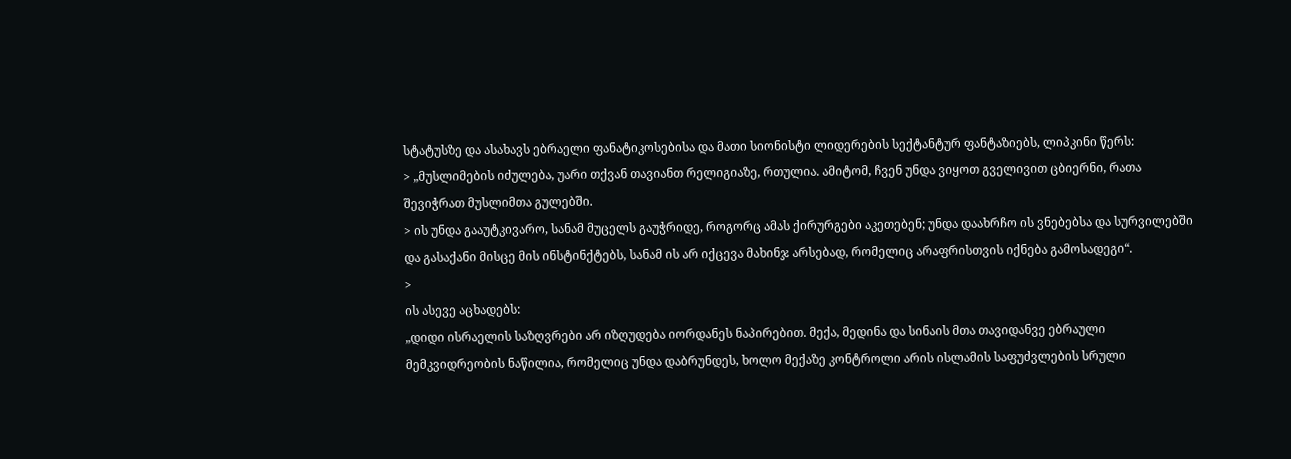სტატუსზე და ასახავს ებრაელი ფანატიკოსებისა და მათი სიონისტი ლიდერების სექტანტურ ფანტაზიებს, ლიპკინი წერს:
> „მუსლიმების იძულება, უარი თქვან თავიანთ რელიგიაზე, რთულია. ამიტომ, ჩვენ უნდა ვიყოთ გველივით ცბიერნი, რათა შევიჭრათ მუსლიმთა გულებში.
> ის უნდა გააუტკივარო, სანამ მუცელს გაუჭრიდე, როგორც ამას ქირურგები აკეთებენ; უნდა დაახრჩო ის ვნებებსა და სურვილებში და გასაქანი მისცე მის ინსტინქტებს, სანამ ის არ იქცევა მახინჯ არსებად, რომელიც არაფრისთვის იქნება გამოსადეგი“.
>
ის ასევე აცხადებს:
„დიდი ისრაელის საზღვრები არ იზღუდება იორდანეს ნაპირებით. მექა, მედინა და სინაის მთა თავიდანვე ებრაული მემკვიდრეობის ნაწილია, რომელიც უნდა დაბრუნდეს, ხოლო მექაზე კონტროლი არის ისლამის საფუძვლების სრული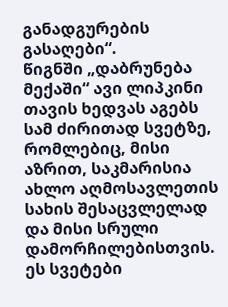განადგურების გასაღები“.
წიგნში „დაბრუნება მექაში“ ავი ლიპკინი თავის ხედვას აგებს სამ ძირითად სვეტზე, რომლებიც, მისი აზრით, საკმარისია ახლო აღმოსავლეთის სახის შესაცვლელად და მისი სრული დამორჩილებისთვის.
ეს სვეტები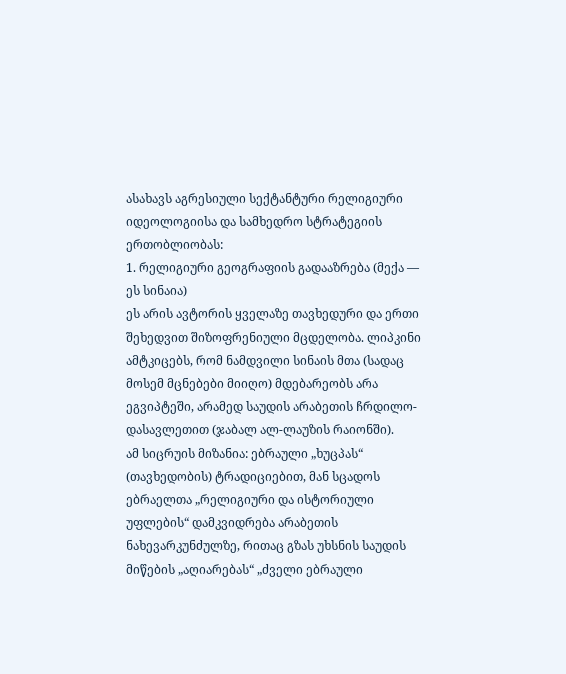ასახავს აგრესიული სექტანტური რელიგიური იდეოლოგიისა და სამხედრო სტრატეგიის ერთობლიობას:
1. რელიგიური გეოგრაფიის გადააზრება (მექა — ეს სინაია)
ეს არის ავტორის ყველაზე თავხედური და ერთი შეხედვით შიზოფრენიული მცდელობა. ლიპკინი ამტკიცებს, რომ ნამდვილი სინაის მთა (სადაც მოსემ მცნებები მიიღო) მდებარეობს არა ეგვიპტეში, არამედ საუდის არაბეთის ჩრდილო-დასავლეთით (ჯაბალ ალ-ლაუზის რაიონში).
ამ სიცრუის მიზანია: ებრაული „ხუცპას“ (თავხედობის) ტრადიციებით, მან სცადოს ებრაელთა „რელიგიური და ისტორიული უფლების“ დამკვიდრება არაბეთის ნახევარკუნძულზე, რითაც გზას უხსნის საუდის მიწების „აღიარებას“ „ძველი ებრაული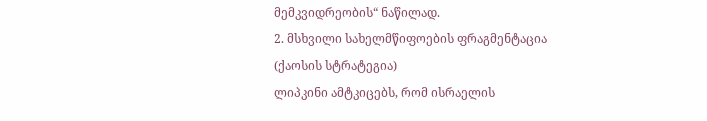მემკვიდრეობის“ ნაწილად.
2. მსხვილი სახელმწიფოების ფრაგმენტაცია (ქაოსის სტრატეგია)
ლიპკინი ამტკიცებს, რომ ისრაელის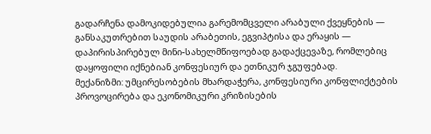გადარჩენა დამოკიდებულია გარემომცველი არაბული ქვეყნების — განსაკუთრებით საუდის არაბეთის, ეგვიპტისა და ერაყის — დაპირისპირებულ მინი-სახელმწიფოებად გადაქცევაზე, რომლებიც დაყოფილი იქნებიან კონფესიურ და ეთნიკურ ჯგუფებად.
მექანიზმი: უმცირესობების მხარდაჭერა, კონფესიური კონფლიქტების პროვოცირება და ეკონომიკური კრიზისების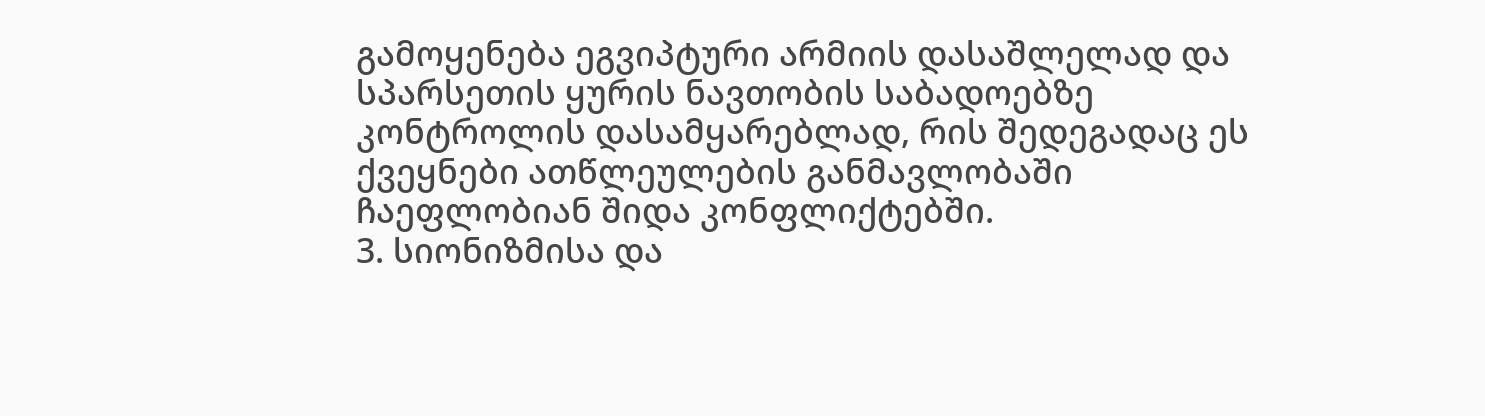გამოყენება ეგვიპტური არმიის დასაშლელად და სპარსეთის ყურის ნავთობის საბადოებზე კონტროლის დასამყარებლად, რის შედეგადაც ეს ქვეყნები ათწლეულების განმავლობაში ჩაეფლობიან შიდა კონფლიქტებში.
3. სიონიზმისა და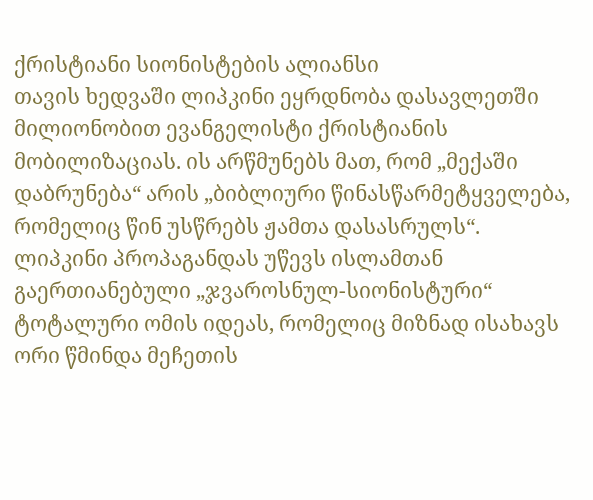ქრისტიანი სიონისტების ალიანსი
თავის ხედვაში ლიპკინი ეყრდნობა დასავლეთში მილიონობით ევანგელისტი ქრისტიანის მობილიზაციას. ის არწმუნებს მათ, რომ „მექაში დაბრუნება“ არის „ბიბლიური წინასწარმეტყველება, რომელიც წინ უსწრებს ჟამთა დასასრულს“.
ლიპკინი პროპაგანდას უწევს ისლამთან გაერთიანებული „ჯვაროსნულ-სიონისტური“ ტოტალური ომის იდეას, რომელიც მიზნად ისახავს ორი წმინდა მეჩეთის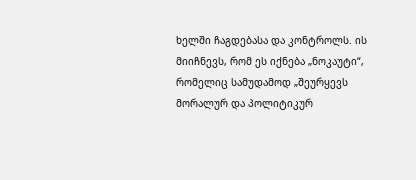ხელში ჩაგდებასა და კონტროლს. ის მიიჩნევს, რომ ეს იქნება „ნოკაუტი“, რომელიც სამუდამოდ „შეურყევს მორალურ და პოლიტიკურ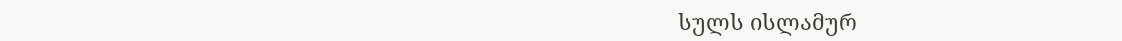სულს ისლამურ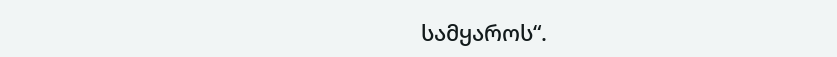სამყაროს“.